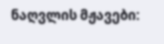ნაღვლის მჟავები: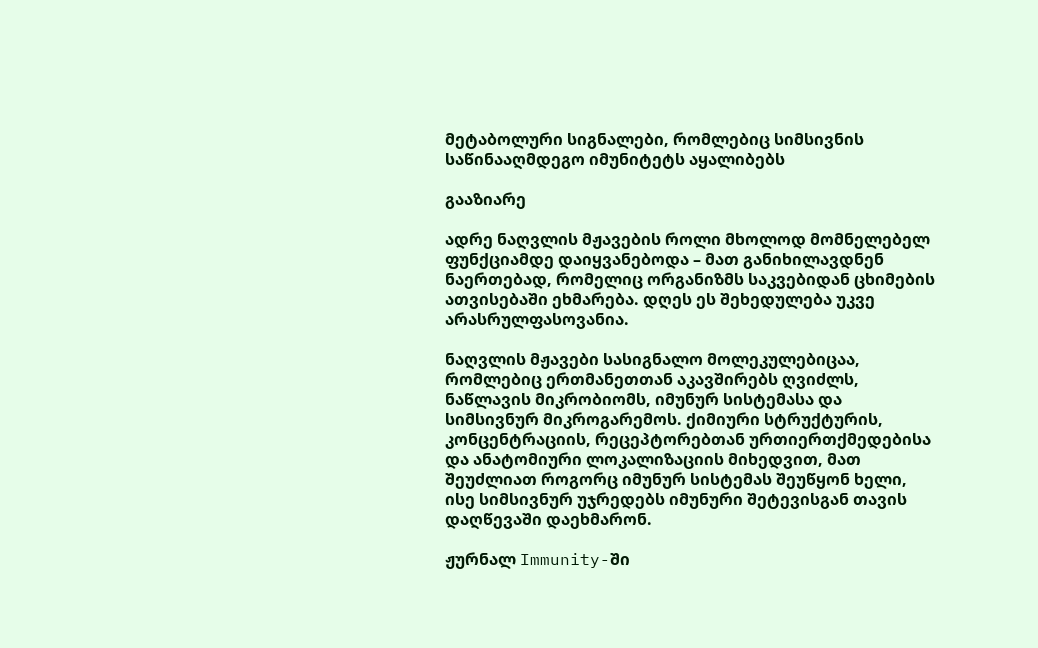მეტაბოლური სიგნალები, რომლებიც სიმსივნის საწინააღმდეგო იმუნიტეტს აყალიბებს

გააზიარე

ადრე ნაღვლის მჟავების როლი მხოლოდ მომნელებელ ფუნქციამდე დაიყვანებოდა – მათ განიხილავდნენ ნაერთებად, რომელიც ორგანიზმს საკვებიდან ცხიმების ათვისებაში ეხმარება. დღეს ეს შეხედულება უკვე არასრულფასოვანია.

ნაღვლის მჟავები სასიგნალო მოლეკულებიცაა, რომლებიც ერთმანეთთან აკავშირებს ღვიძლს, ნაწლავის მიკრობიომს, იმუნურ სისტემასა და სიმსივნურ მიკროგარემოს. ქიმიური სტრუქტურის, კონცენტრაციის, რეცეპტორებთან ურთიერთქმედებისა და ანატომიური ლოკალიზაციის მიხედვით, მათ შეუძლიათ როგორც იმუნურ სისტემას შეუწყონ ხელი, ისე სიმსივნურ უჯრედებს იმუნური შეტევისგან თავის დაღწევაში დაეხმარონ.

ჟურნალ Immunity-ში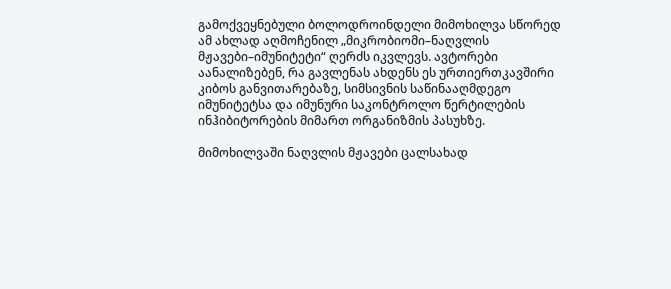გამოქვეყნებული ბოლოდროინდელი მიმოხილვა სწორედ ამ ახლად აღმოჩენილ „მიკრობიომი–ნაღვლის მჟავები–იმუნიტეტი“ ღერძს იკვლევს. ავტორები აანალიზებენ, რა გავლენას ახდენს ეს ურთიერთკავშირი კიბოს განვითარებაზე, სიმსივნის საწინააღმდეგო იმუნიტეტსა და იმუნური საკონტროლო წერტილების ინჰიბიტორების მიმართ ორგანიზმის პასუხზე.

მიმოხილვაში ნაღვლის მჟავები ცალსახად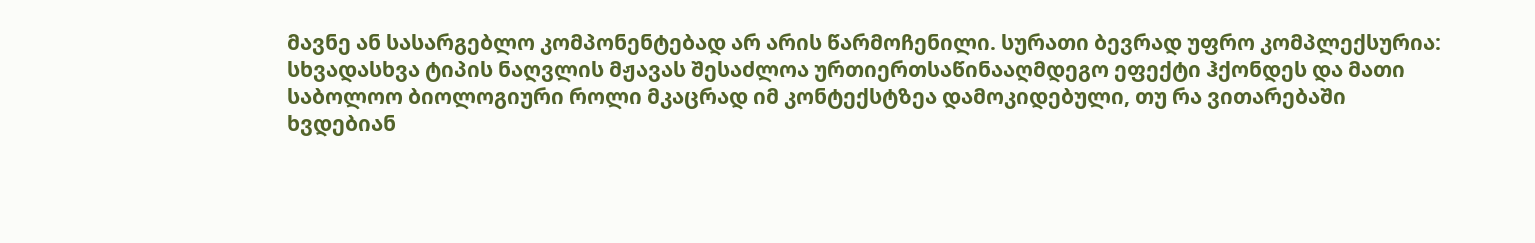მავნე ან სასარგებლო კომპონენტებად არ არის წარმოჩენილი. სურათი ბევრად უფრო კომპლექსურია: სხვადასხვა ტიპის ნაღვლის მჟავას შესაძლოა ურთიერთსაწინააღმდეგო ეფექტი ჰქონდეს და მათი საბოლოო ბიოლოგიური როლი მკაცრად იმ კონტექსტზეა დამოკიდებული, თუ რა ვითარებაში ხვდებიან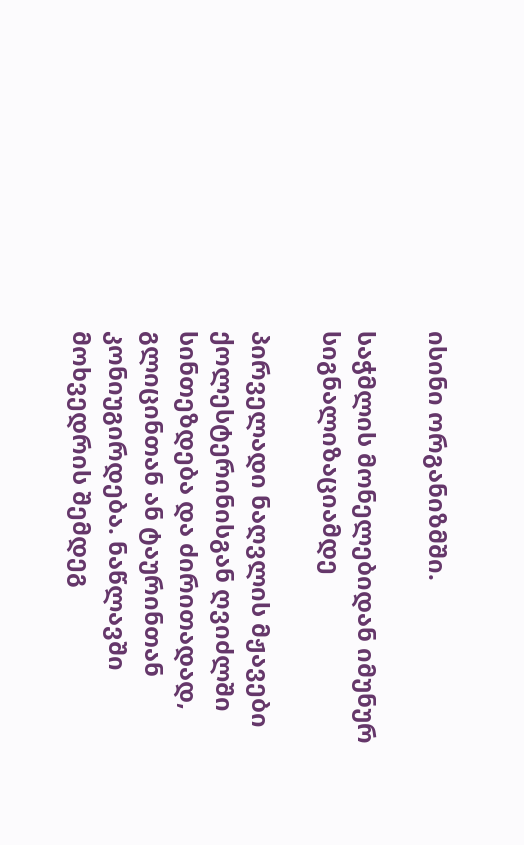ისინი ორგანიზმში.

საჭმლის მონელებიდან იმუნურ სიგნალიზაციამდე

პირველადი ნაღვლის მჟავები ქოლესტერინისგან ღვიძლში სინთეზდება და ძირითადად, გლიცინთან ან ტაურინთან კონიუგირდება. ნაწლავში მოხვედრის შემდეგ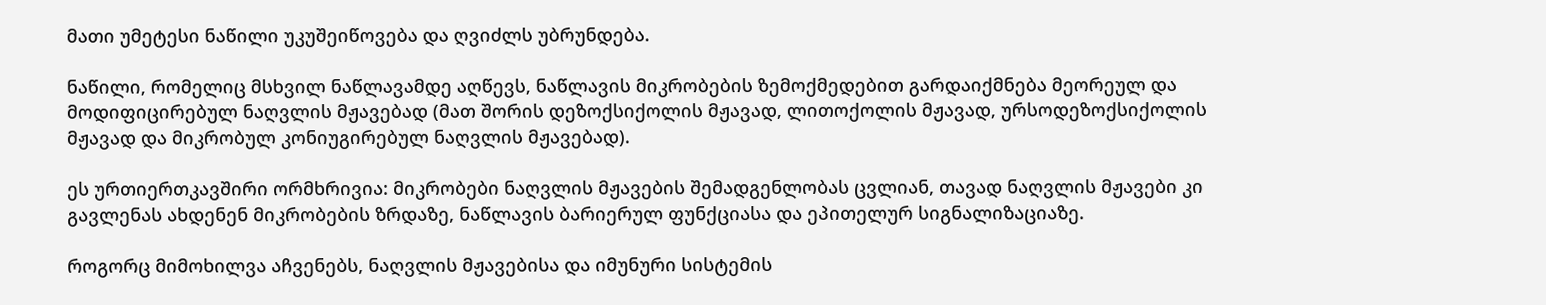მათი უმეტესი ნაწილი უკუშეიწოვება და ღვიძლს უბრუნდება.

ნაწილი, რომელიც მსხვილ ნაწლავამდე აღწევს, ნაწლავის მიკრობების ზემოქმედებით გარდაიქმნება მეორეულ და მოდიფიცირებულ ნაღვლის მჟავებად (მათ შორის დეზოქსიქოლის მჟავად, ლითოქოლის მჟავად, ურსოდეზოქსიქოლის მჟავად და მიკრობულ კონიუგირებულ ნაღვლის მჟავებად).

ეს ურთიერთკავშირი ორმხრივია: მიკრობები ნაღვლის მჟავების შემადგენლობას ცვლიან, თავად ნაღვლის მჟავები კი გავლენას ახდენენ მიკრობების ზრდაზე, ნაწლავის ბარიერულ ფუნქციასა და ეპითელურ სიგნალიზაციაზე.

როგორც მიმოხილვა აჩვენებს, ნაღვლის მჟავებისა და იმუნური სისტემის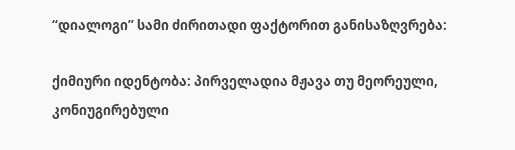“დიალოგი” სამი ძირითადი ფაქტორით განისაზღვრება:

ქიმიური იდენტობა: პირველადია მჟავა თუ მეორეული, კონიუგირებული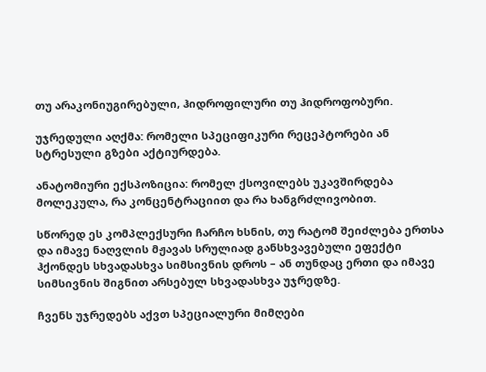თუ არაკონიუგირებული, ჰიდროფილური თუ ჰიდროფობური.

უჯრედული აღქმა: რომელი სპეციფიკური რეცეპტორები ან სტრესული გზები აქტიურდება.

ანატომიური ექსპოზიცია: რომელ ქსოვილებს უკავშირდება მოლეკულა, რა კონცენტრაციით და რა ხანგრძლივობით.

სწორედ ეს კომპლექსური ჩარჩო ხსნის, თუ რატომ შეიძლება ერთსა და იმავე ნაღვლის მჟავას სრულიად განსხვავებული ეფექტი ჰქონდეს სხვადასხვა სიმსივნის დროს – ან თუნდაც ერთი და იმავე სიმსივნის შიგნით არსებულ სხვადასხვა უჯრედზე.

ჩვენს უჯრედებს აქვთ სპეციალური მიმღები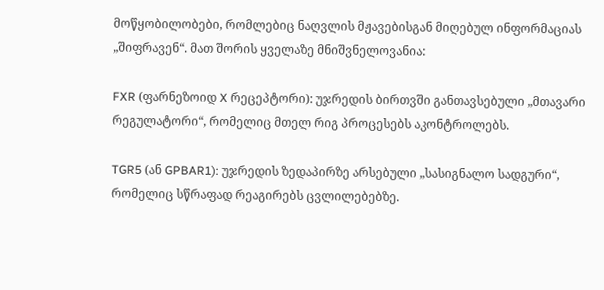მოწყობილობები, რომლებიც ნაღვლის მჟავებისგან მიღებულ ინფორმაციას „შიფრავენ“. მათ შორის ყველაზე მნიშვნელოვანია:

FXR (ფარნეზოიდ X რეცეპტორი): უჯრედის ბირთვში განთავსებული „მთავარი რეგულატორი“, რომელიც მთელ რიგ პროცესებს აკონტროლებს.

TGR5 (ან GPBAR1): უჯრედის ზედაპირზე არსებული „სასიგნალო სადგური“, რომელიც სწრაფად რეაგირებს ცვლილებებზე.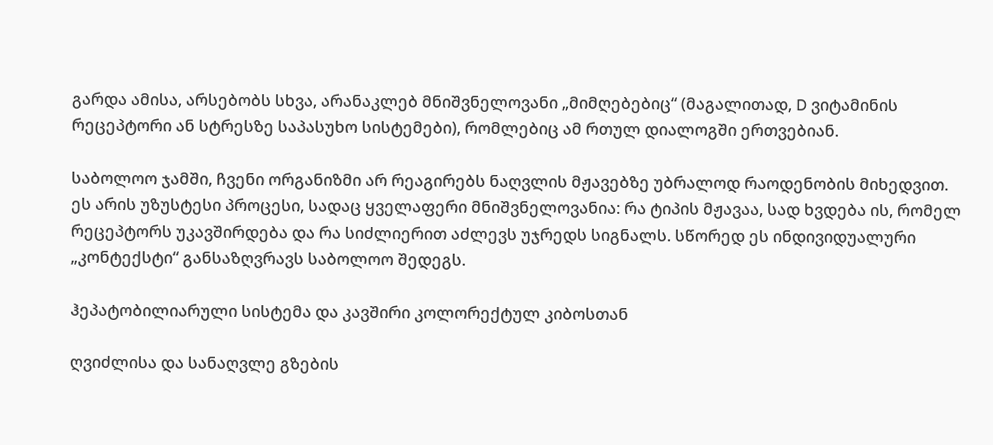გარდა ამისა, არსებობს სხვა, არანაკლებ მნიშვნელოვანი „მიმღებებიც“ (მაგალითად, D ვიტამინის რეცეპტორი ან სტრესზე საპასუხო სისტემები), რომლებიც ამ რთულ დიალოგში ერთვებიან.

საბოლოო ჯამში, ჩვენი ორგანიზმი არ რეაგირებს ნაღვლის მჟავებზე უბრალოდ რაოდენობის მიხედვით. ეს არის უზუსტესი პროცესი, სადაც ყველაფერი მნიშვნელოვანია: რა ტიპის მჟავაა, სად ხვდება ის, რომელ რეცეპტორს უკავშირდება და რა სიძლიერით აძლევს უჯრედს სიგნალს. სწორედ ეს ინდივიდუალური „კონტექსტი“ განსაზღვრავს საბოლოო შედეგს.

ჰეპატობილიარული სისტემა და კავშირი კოლორექტულ კიბოსთან

ღვიძლისა და სანაღვლე გზების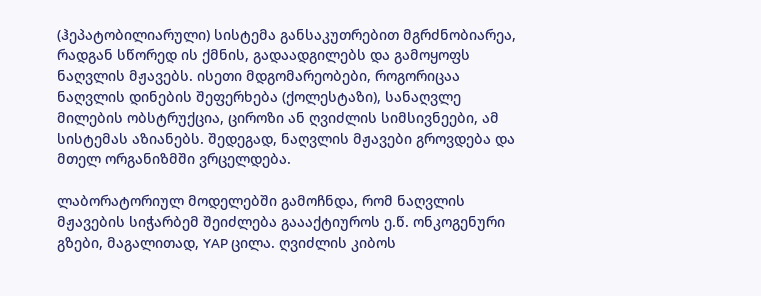(ჰეპატობილიარული) სისტემა განსაკუთრებით მგრძნობიარეა, რადგან სწორედ ის ქმნის, გადაადგილებს და გამოყოფს ნაღვლის მჟავებს. ისეთი მდგომარეობები, როგორიცაა ნაღვლის დინების შეფერხება (ქოლესტაზი), სანაღვლე მილების ობსტრუქცია, ციროზი ან ღვიძლის სიმსივნეები, ამ სისტემას აზიანებს. შედეგად, ნაღვლის მჟავები გროვდება და მთელ ორგანიზმში ვრცელდება.

ლაბორატორიულ მოდელებში გამოჩნდა, რომ ნაღვლის მჟავების სიჭარბემ შეიძლება გაააქტიუროს ე.წ. ონკოგენური გზები, მაგალითად, YAP ცილა. ღვიძლის კიბოს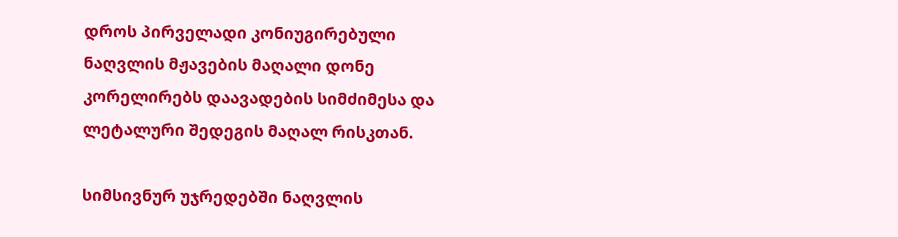დროს პირველადი კონიუგირებული ნაღვლის მჟავების მაღალი დონე კორელირებს დაავადების სიმძიმესა და ლეტალური შედეგის მაღალ რისკთან.

სიმსივნურ უჯრედებში ნაღვლის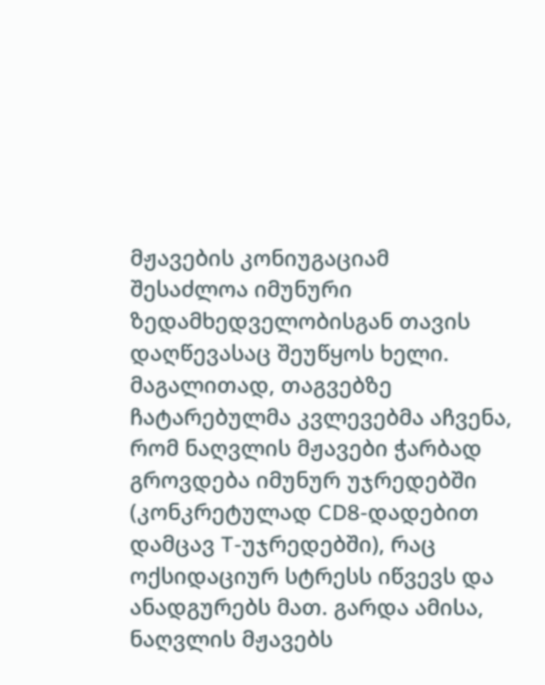მჟავების კონიუგაციამ შესაძლოა იმუნური ზედამხედველობისგან თავის დაღწევასაც შეუწყოს ხელი. მაგალითად, თაგვებზე ჩატარებულმა კვლევებმა აჩვენა, რომ ნაღვლის მჟავები ჭარბად გროვდება იმუნურ უჯრედებში (კონკრეტულად CD8-დადებით დამცავ T-უჯრედებში), რაც ოქსიდაციურ სტრესს იწვევს და ანადგურებს მათ. გარდა ამისა, ნაღვლის მჟავებს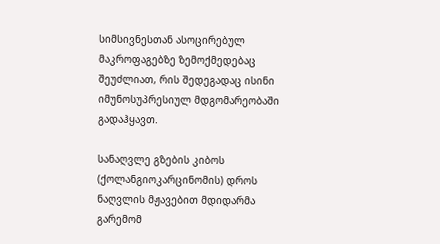სიმსივნესთან ასოცირებულ მაკროფაგებზე ზემოქმედებაც შეუძლიათ, რის შედეგადაც ისინი იმუნოსუპრესიულ მდგომარეობაში გადაჰყავთ.

სანაღვლე გზების კიბოს (ქოლანგიოკარცინომის) დროს ნაღვლის მჟავებით მდიდარმა გარემომ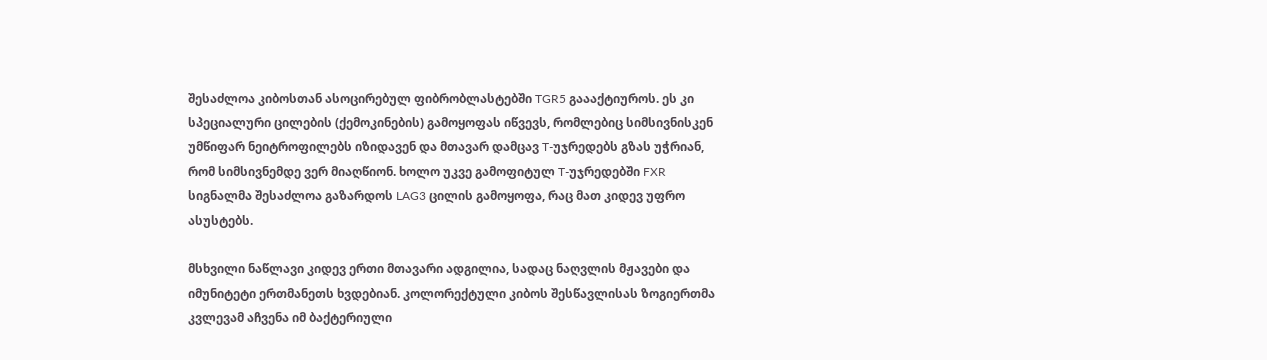შესაძლოა კიბოსთან ასოცირებულ ფიბრობლასტებში TGR5 გაააქტიუროს. ეს კი სპეციალური ცილების (ქემოკინების) გამოყოფას იწვევს, რომლებიც სიმსივნისკენ უმწიფარ ნეიტროფილებს იზიდავენ და მთავარ დამცავ T-უჯრედებს გზას უჭრიან, რომ სიმსივნემდე ვერ მიაღწიონ. ხოლო უკვე გამოფიტულ T-უჯრედებში FXR სიგნალმა შესაძლოა გაზარდოს LAG3 ცილის გამოყოფა, რაც მათ კიდევ უფრო ასუსტებს.

მსხვილი ნაწლავი კიდევ ერთი მთავარი ადგილია, სადაც ნაღვლის მჟავები და იმუნიტეტი ერთმანეთს ხვდებიან. კოლორექტული კიბოს შესწავლისას ზოგიერთმა კვლევამ აჩვენა იმ ბაქტერიული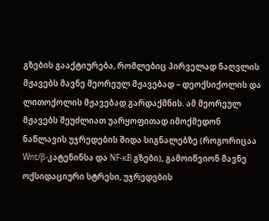გზების გააქტიურება, რომლებიც პირველად ნაღვლის მჟავებს მავნე მეორეულ მჟავებად – დეოქსიქოლის და ლითოქოლის მჟავებად გარდაქმნის. ამ მეორეულ მჟავებს შეუძლიათ უარყოფითად იმოქმედონ ნაწლავის უჯრედების შიდა სიგნალებზე (როგორიცაა Wnt/β-კატენინსა და NF-κB გზები), გამოიწვიონ მავნე ოქსიდაციური სტრესი, უჯრედების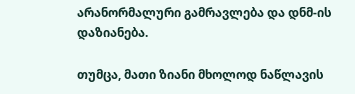არანორმალური გამრავლება და დნმ-ის დაზიანება.

თუმცა, მათი ზიანი მხოლოდ ნაწლავის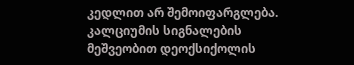კედლით არ შემოიფარგლება. კალციუმის სიგნალების მეშვეობით დეოქსიქოლის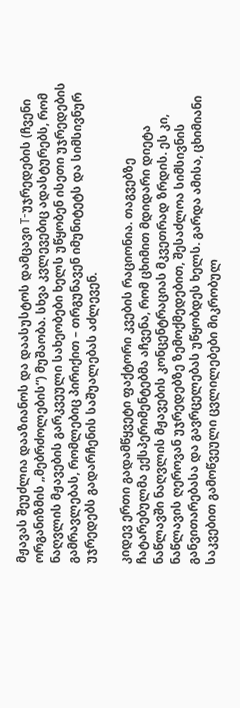მჟავას შეუძლია დააზიანოს და დაასუსტოს დამცავი T-უჯრედების (ჩვენი ორგანიზმის „მებრძოლების“) მუშაობა. სხვა კვლევებიც ადასტურებს, რომ ნაღვლის მჟავების გარკვეული სახეობები ხელს უწყობენ ისეთი უჯრედების გამრავლებას, რომლებიც პირიქით – თრგუნავენ იმუნიტეტს და სიმსივნურ უჯრედებს გადარჩენის საშუალებას აძლევენ.

კიდევ ერთი გადამწყვეტი ფაქტორი კვების რაციონია. თაგვებზე ჩატარებულმა ექსპერიმენტებმა აჩვენა, რომ ცხიმით მდიდარი დიეტა ნაწლავში ნაღვლის მჟავების კონცენტრაციას მკვეთრად ზრდის. ეს კი, ნაწლავის ღეროვან უჯრედებზე ზემოქმედებით, შესაძლოა სიმსივნის განვითარებასა და გავრცელებას უწყობდეს ხელს. გარდა ამისა, ცხიმიანი საკვებით გამოწვეული ცვლილებები მიკრობულ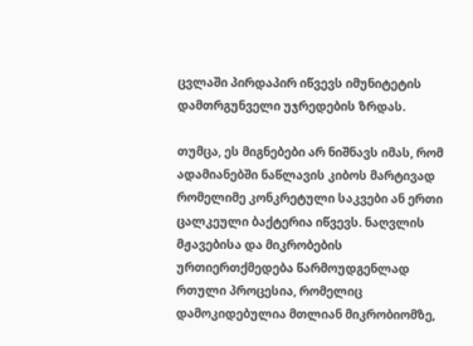ცვლაში პირდაპირ იწვევს იმუნიტეტის დამთრგუნველი უჯრედების ზრდას.

თუმცა, ეს მიგნებები არ ნიშნავს იმას, რომ ადამიანებში ნაწლავის კიბოს მარტივად რომელიმე კონკრეტული საკვები ან ერთი ცალკეული ბაქტერია იწვევს. ნაღვლის მჟავებისა და მიკრობების ურთიერთქმედება წარმოუდგენლად რთული პროცესია, რომელიც დამოკიდებულია მთლიან მიკრობიომზე,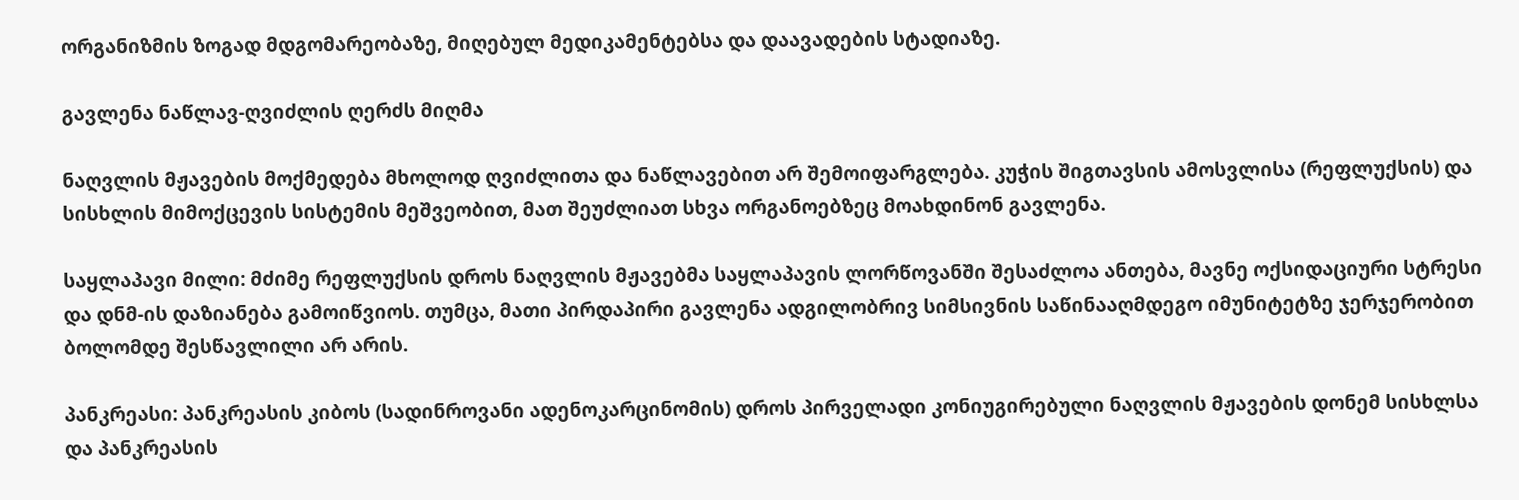ორგანიზმის ზოგად მდგომარეობაზე, მიღებულ მედიკამენტებსა და დაავადების სტადიაზე.

გავლენა ნაწლავ-ღვიძლის ღერძს მიღმა

ნაღვლის მჟავების მოქმედება მხოლოდ ღვიძლითა და ნაწლავებით არ შემოიფარგლება. კუჭის შიგთავსის ამოსვლისა (რეფლუქსის) და სისხლის მიმოქცევის სისტემის მეშვეობით, მათ შეუძლიათ სხვა ორგანოებზეც მოახდინონ გავლენა.

საყლაპავი მილი: მძიმე რეფლუქსის დროს ნაღვლის მჟავებმა საყლაპავის ლორწოვანში შესაძლოა ანთება, მავნე ოქსიდაციური სტრესი და დნმ-ის დაზიანება გამოიწვიოს. თუმცა, მათი პირდაპირი გავლენა ადგილობრივ სიმსივნის საწინააღმდეგო იმუნიტეტზე ჯერჯერობით ბოლომდე შესწავლილი არ არის.

პანკრეასი: პანკრეასის კიბოს (სადინროვანი ადენოკარცინომის) დროს პირველადი კონიუგირებული ნაღვლის მჟავების დონემ სისხლსა და პანკრეასის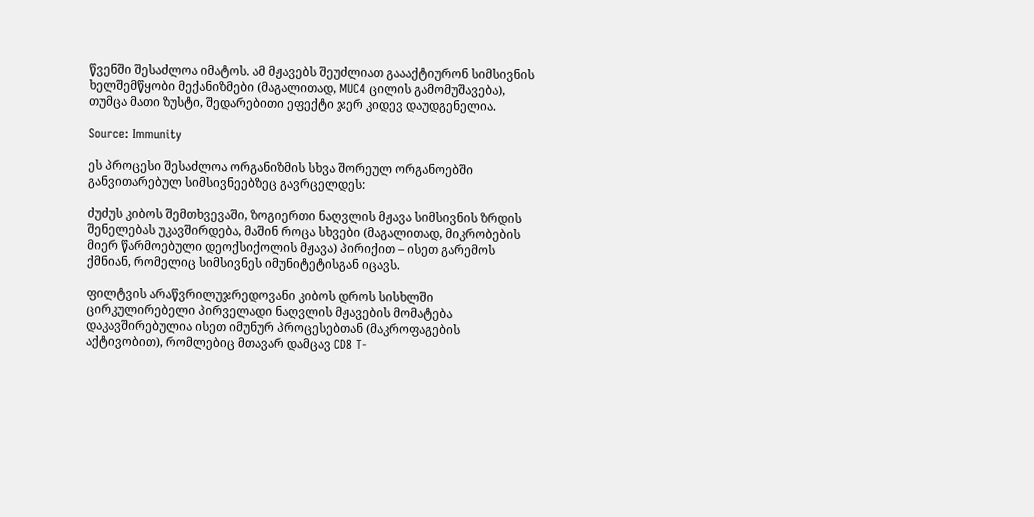წვენში შესაძლოა იმატოს. ამ მჟავებს შეუძლიათ გაააქტიურონ სიმსივნის ხელშემწყობი მექანიზმები (მაგალითად, MUC4 ცილის გამომუშავება), თუმცა მათი ზუსტი, შედარებითი ეფექტი ჯერ კიდევ დაუდგენელია.

Source: Immunity

ეს პროცესი შესაძლოა ორგანიზმის სხვა შორეულ ორგანოებში განვითარებულ სიმსივნეებზეც გავრცელდეს:

ძუძუს კიბოს შემთხვევაში, ზოგიერთი ნაღვლის მჟავა სიმსივნის ზრდის შენელებას უკავშირდება, მაშინ როცა სხვები (მაგალითად, მიკრობების მიერ წარმოებული დეოქსიქოლის მჟავა) პირიქით – ისეთ გარემოს ქმნიან, რომელიც სიმსივნეს იმუნიტეტისგან იცავს.

ფილტვის არაწვრილუჯრედოვანი კიბოს დროს სისხლში ცირკულირებელი პირველადი ნაღვლის მჟავების მომატება დაკავშირებულია ისეთ იმუნურ პროცესებთან (მაკროფაგების აქტივობით), რომლებიც მთავარ დამცავ CD8 T-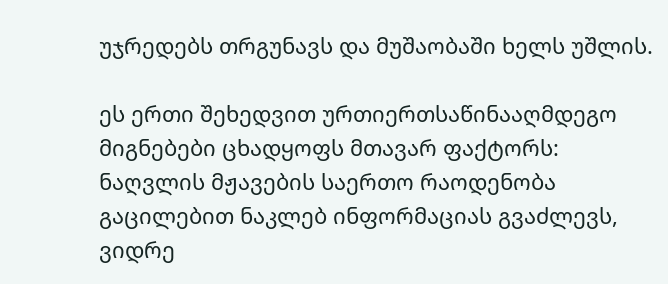უჯრედებს თრგუნავს და მუშაობაში ხელს უშლის.

ეს ერთი შეხედვით ურთიერთსაწინააღმდეგო მიგნებები ცხადყოფს მთავარ ფაქტორს: ნაღვლის მჟავების საერთო რაოდენობა გაცილებით ნაკლებ ინფორმაციას გვაძლევს, ვიდრე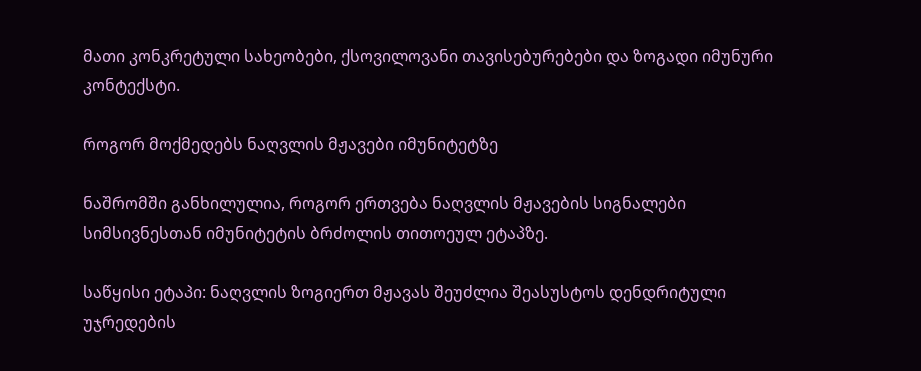მათი კონკრეტული სახეობები, ქსოვილოვანი თავისებურებები და ზოგადი იმუნური კონტექსტი.

როგორ მოქმედებს ნაღვლის მჟავები იმუნიტეტზე

ნაშრომში განხილულია, როგორ ერთვება ნაღვლის მჟავების სიგნალები სიმსივნესთან იმუნიტეტის ბრძოლის თითოეულ ეტაპზე.

საწყისი ეტაპი: ნაღვლის ზოგიერთ მჟავას შეუძლია შეასუსტოს დენდრიტული უჯრედების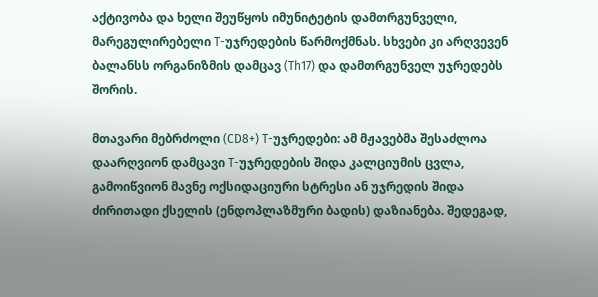აქტივობა და ხელი შეუწყოს იმუნიტეტის დამთრგუნველი, მარეგულირებელი T-უჯრედების წარმოქმნას. სხვები კი არღვევენ ბალანსს ორგანიზმის დამცავ (Th17) და დამთრგუნველ უჯრედებს შორის.

მთავარი მებრძოლი (CD8+) T-უჯრედები: ამ მჟავებმა შესაძლოა დაარღვიონ დამცავი T-უჯრედების შიდა კალციუმის ცვლა, გამოიწვიონ მავნე ოქსიდაციური სტრესი ან უჯრედის შიდა ძირითადი ქსელის (ენდოპლაზმური ბადის) დაზიანება. შედეგად,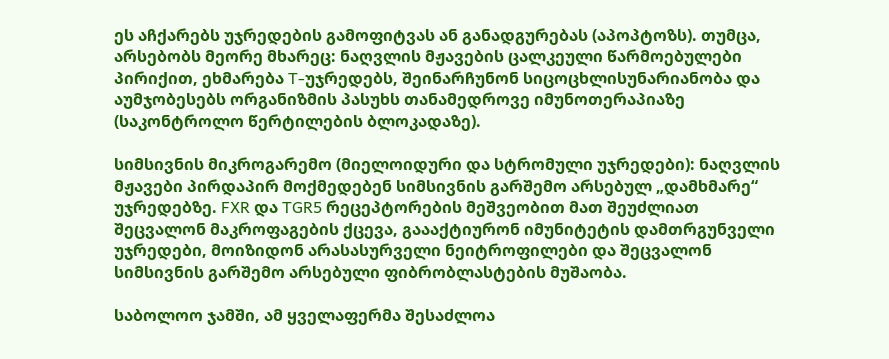ეს აჩქარებს უჯრედების გამოფიტვას ან განადგურებას (აპოპტოზს). თუმცა, არსებობს მეორე მხარეც: ნაღვლის მჟავების ცალკეული წარმოებულები პირიქით, ეხმარება T-უჯრედებს, შეინარჩუნონ სიცოცხლისუნარიანობა და აუმჯობესებს ორგანიზმის პასუხს თანამედროვე იმუნოთერაპიაზე (საკონტროლო წერტილების ბლოკადაზე).

სიმსივნის მიკროგარემო (მიელოიდური და სტრომული უჯრედები): ნაღვლის მჟავები პირდაპირ მოქმედებენ სიმსივნის გარშემო არსებულ „დამხმარე“ უჯრედებზე. FXR და TGR5 რეცეპტორების მეშვეობით მათ შეუძლიათ შეცვალონ მაკროფაგების ქცევა, გაააქტიურონ იმუნიტეტის დამთრგუნველი უჯრედები, მოიზიდონ არასასურველი ნეიტროფილები და შეცვალონ სიმსივნის გარშემო არსებული ფიბრობლასტების მუშაობა.

საბოლოო ჯამში, ამ ყველაფერმა შესაძლოა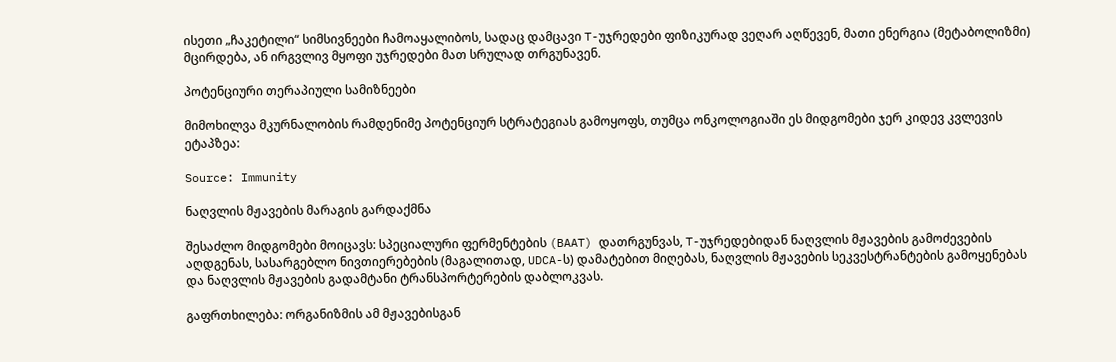ისეთი „ჩაკეტილი“ სიმსივნეები ჩამოაყალიბოს, სადაც დამცავი T-უჯრედები ფიზიკურად ვეღარ აღწევენ, მათი ენერგია (მეტაბოლიზმი) მცირდება, ან ირგვლივ მყოფი უჯრედები მათ სრულად თრგუნავენ.

პოტენციური თერაპიული სამიზნეები

მიმოხილვა მკურნალობის რამდენიმე პოტენციურ სტრატეგიას გამოყოფს, თუმცა ონკოლოგიაში ეს მიდგომები ჯერ კიდევ კვლევის ეტაპზეა:

Source: Immunity

ნაღვლის მჟავების მარაგის გარდაქმნა

შესაძლო მიდგომები მოიცავს: სპეციალური ფერმენტების (BAAT) დათრგუნვას, T-უჯრედებიდან ნაღვლის მჟავების გამოძევების აღდგენას, სასარგებლო ნივთიერებების (მაგალითად, UDCA-ს) დამატებით მიღებას, ნაღვლის მჟავების სეკვესტრანტების გამოყენებას და ნაღვლის მჟავების გადამტანი ტრანსპორტერების დაბლოკვას.

გაფრთხილება: ორგანიზმის ამ მჟავებისგან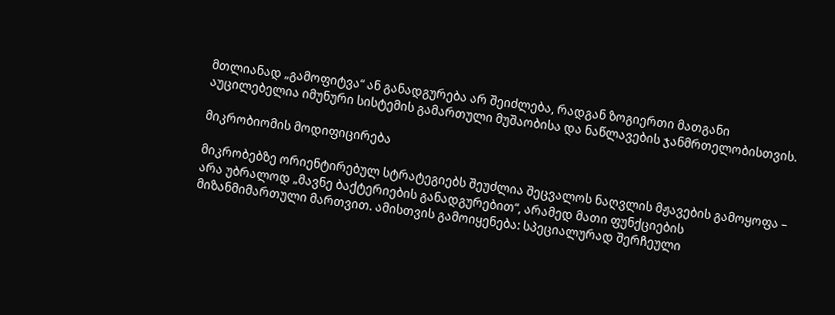მთლიანად „გამოფიტვა“ ან განადგურება არ შეიძლება, რადგან ზოგიერთი მათგანი აუცილებელია იმუნური სისტემის გამართული მუშაობისა და ნაწლავების ჯანმრთელობისთვის.

მიკრობიომის მოდიფიცირება

მიკრობებზე ორიენტირებულ სტრატეგიებს შეუძლია შეცვალოს ნაღვლის მჟავების გამოყოფა – არა უბრალოდ „მავნე ბაქტერიების განადგურებით“, არამედ მათი ფუნქციების მიზანმიმართული მართვით. ამისთვის გამოიყენება: სპეციალურად შერჩეული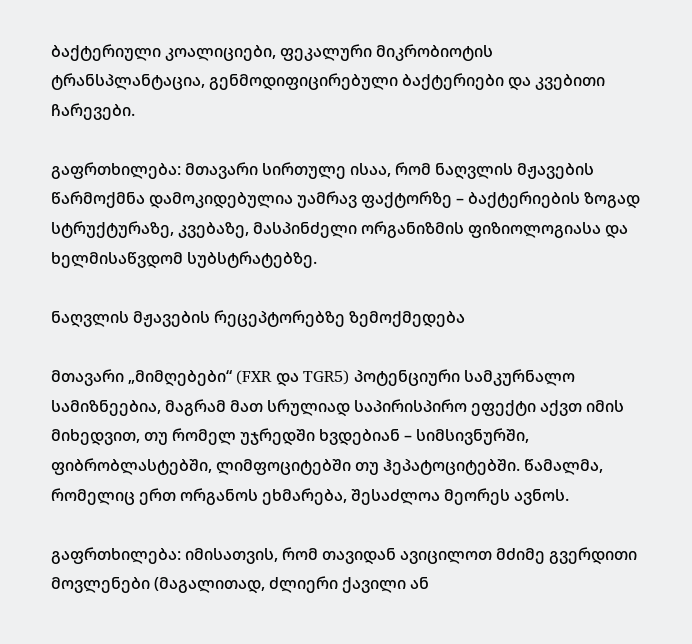ბაქტერიული კოალიციები, ფეკალური მიკრობიოტის ტრანსპლანტაცია, გენმოდიფიცირებული ბაქტერიები და კვებითი ჩარევები.

გაფრთხილება: მთავარი სირთულე ისაა, რომ ნაღვლის მჟავების წარმოქმნა დამოკიდებულია უამრავ ფაქტორზე – ბაქტერიების ზოგად სტრუქტურაზე, კვებაზე, მასპინძელი ორგანიზმის ფიზიოლოგიასა და ხელმისაწვდომ სუბსტრატებზე.

ნაღვლის მჟავების რეცეპტორებზე ზემოქმედება

მთავარი „მიმღებები“ (FXR და TGR5) პოტენციური სამკურნალო სამიზნეებია, მაგრამ მათ სრულიად საპირისპირო ეფექტი აქვთ იმის მიხედვით, თუ რომელ უჯრედში ხვდებიან – სიმსივნურში, ფიბრობლასტებში, ლიმფოციტებში თუ ჰეპატოციტებში. წამალმა, რომელიც ერთ ორგანოს ეხმარება, შესაძლოა მეორეს ავნოს.

გაფრთხილება: იმისათვის, რომ თავიდან ავიცილოთ მძიმე გვერდითი მოვლენები (მაგალითად, ძლიერი ქავილი ან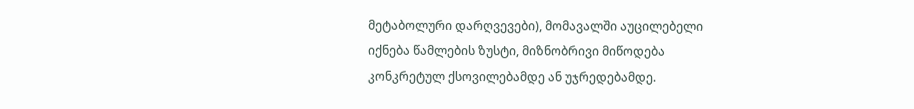მეტაბოლური დარღვევები), მომავალში აუცილებელი იქნება წამლების ზუსტი, მიზნობრივი მიწოდება კონკრეტულ ქსოვილებამდე ან უჯრედებამდე.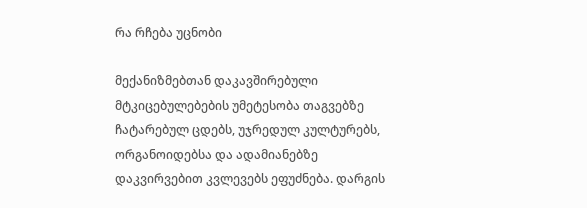რა რჩება უცნობი

მექანიზმებთან დაკავშირებული მტკიცებულებების უმეტესობა თაგვებზე ჩატარებულ ცდებს, უჯრედულ კულტურებს, ორგანოიდებსა და ადამიანებზე დაკვირვებით კვლევებს ეფუძნება. დარგის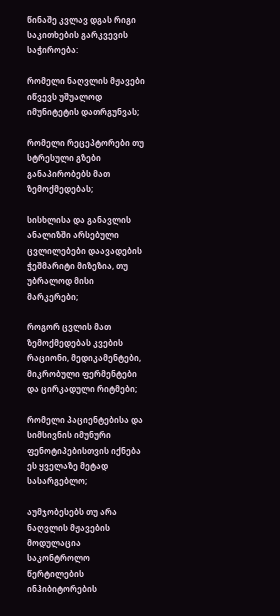წინაშე კვლავ დგას რიგი საკითხების გარკვევის საჭიროება:

რომელი ნაღვლის მჟავები იწვევს უშუალოდ იმუნიტეტის დათრგუნვას;

რომელი რეცეპტორები თუ სტრესული გზები განაპირობებს მათ ზემოქმედებას;

სისხლისა და განავლის ანალიზში არსებული ცვლილებები დაავადების ჭეშმარიტი მიზეზია, თუ უბრალოდ მისი მარკერები;

როგორ ცვლის მათ ზემოქმედებას კვების რაციონი, მედიკამენტები, მიკრობული ფერმენტები და ცირკადული რიტმები;

რომელი პაციენტებისა და სიმსივნის იმუნური ფენოტიპებისთვის იქნება ეს ყველაზე მეტად სასარგებლო;

აუმჯობესებს თუ არა ნაღვლის მჟავების მოდულაცია საკონტროლო წერტილების ინჰიბიტორების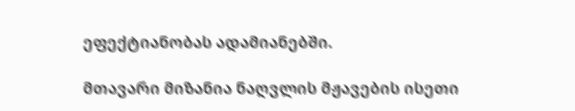ეფექტიანობას ადამიანებში.

მთავარი მიზანია ნაღვლის მჟავების ისეთი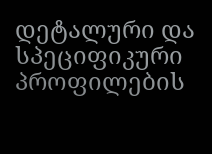დეტალური და სპეციფიკური პროფილების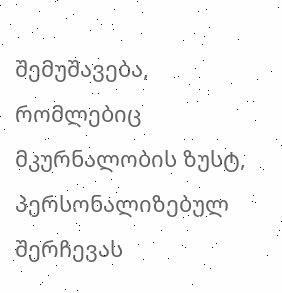შემუშავება, რომლებიც მკურნალობის ზუსტ, პერსონალიზებულ შერჩევას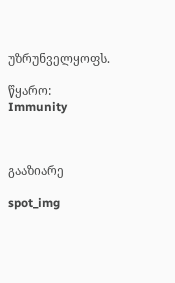უზრუნველყოფს.

წყარო: Immunity



გააზიარე

spot_img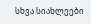სხვა სიახლეები